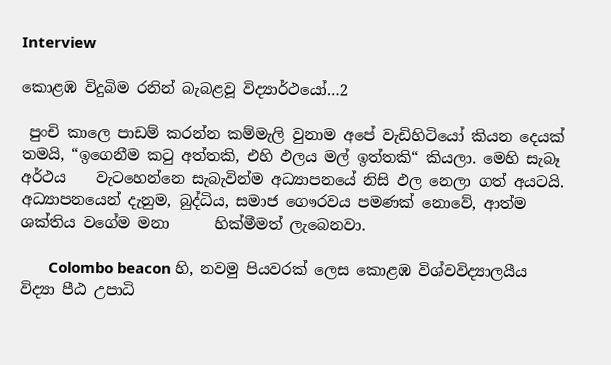Interview

කොළඹ විදුබිම රනින් බැබළවූ විද්‍යාර්ථයෝ…2

 පුංචි කාලෙ පාඩම් කරන්න කම්මැලි වුනාම අපේ වැඩිහිටියෝ කියන දෙයක් තමයි, “ඉගෙනීම කටු අත්තකි, එහි ඵලය මල් ඉත්තකි“ කියලා. මෙහි සැබෑ අර්ථය    වැටහෙන්නෙ සැබැවින්ම අධ්‍යාපනයේ නිසි ඵල නෙලා ගත් අයටයි. අධ්‍යාපනයෙන් දැනුම, බුද්ධිය, සමාජ ගෞරවය පමණක් නොවේ, ආත්ම ශක්තිය වගේම මනා      හික්මීමත් ලැබෙනවා.

       Colombo beacon හි, නවමු පියවරක් ලෙස කොළඹ විශ්වවිද්‍යාලයීය විද්‍යා පීඨ උපාධි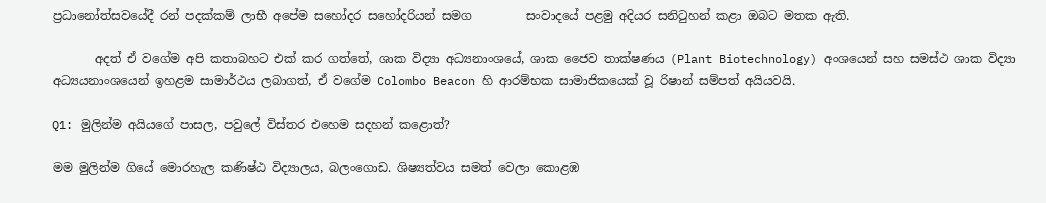ප්‍රධානෝත්සවයේදී රන් පදක්කම් ලාභී අපේම සහෝදර සහෝදරියන් සමග         සංවාදයේ පළමු අදියර සනිටුහන් කළා ඔබට මතක ඇති.

       අදත් ඒ වගේම අපි කතාබහට එක් කර ගත්තේ, ශාක විද්‍යා අධ්‍යනාංශයේ, ශාක ජෛව තාක්ෂණය (Plant Biotechnology) අංශයෙන් සහ සමස්ථ ශාක විද්‍යා අධ්‍යයනාංශයෙන් ඉහළම සාමාර්ථය ලබාගත්, ඒ වගේම Colombo Beacon හි ආරම්භක සාමාජිකයෙක් වූ රිෂාන් සම්පත් අයියවයි.

Q1: මුලින්ම අයියගේ පාසල, පවුලේ විස්තර එහෙම සදහන් කළොත්?

මම මුලින්ම ගියේ මොරහැල කණිෂ්ඨ විද්‍යාලය, බලංගොඩ. ශිෂ්‍යත්වය සමත් වෙලා කොළඹ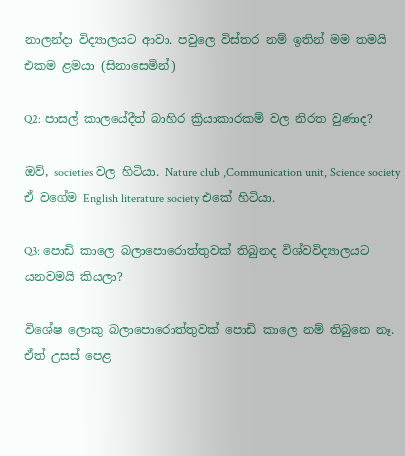නාලන්දා විද්‍යාලයට ආවා. පවුලෙ විස්තර නම් ඉතින් මම තමයි එකම ළමයා (සිනාසෙමින්)

Q2: පාසල් කාලයේදීත් බාහිර ක්‍රියාකාරකම් වල නිරත වුණාද?

ඔව්, societies වල හිටියා. Nature club ,Communication unit, Science society ඒ වගේම English literature society එකේ හිටියා.

Q3: පොඩි කාලෙ බලාපොරොත්තුවක් තිබුනද විශ්වවිද්‍යාලයට යනවමයි කියලා?

විශේෂ ලොකු බලාපොරොත්තුවක් පොඩි කාලෙ නම් තිබුනෙ නෑ. ඒත් උසස් පෙළ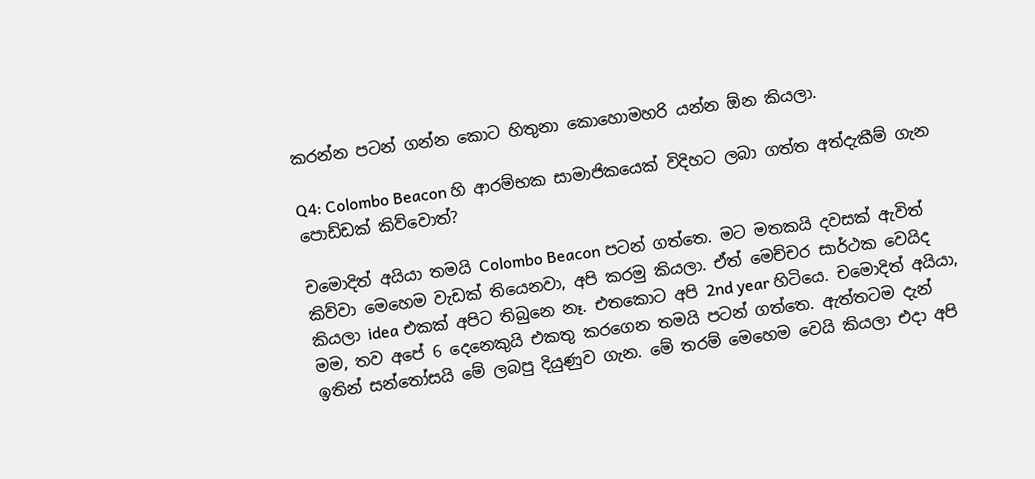කරන්න පටන් ගන්න කොට හිතුනා කොහොමහරි යන්න ඕන කියලා.

Q4: Colombo Beacon හි ආරම්භක සාමාජිකයෙක් විදිහට ලබා ගත්ත අත්දැකීම් ගැන පොඩ්ඩක් කිව්වොත්?

චමොදිත් අයියා තමයි Colombo Beacon පටන් ගත්තෙ. මට මතකයි දවසක් ඇවිත් කිව්වා මෙහෙම වැඩක් තියෙනවා, අපි කරමු කියලා. ඒත් මෙච්චර සාර්ථක වෙයිද කියලා idea එකක් අපිට තිබුනෙ නෑ. එතකොට අපි 2nd year හිටියෙ. චමොදිත් අයියා, මම, තව අපේ 6 දෙනෙකුයි එකතු කරගෙන තමයි පටන් ගත්තෙ. ඇත්තටම දැන් ඉතින් සන්තෝසයි මේ ලබපු දියුණුව ගැන. මේ තරම් මෙහෙම වෙයි කියලා එදා අපි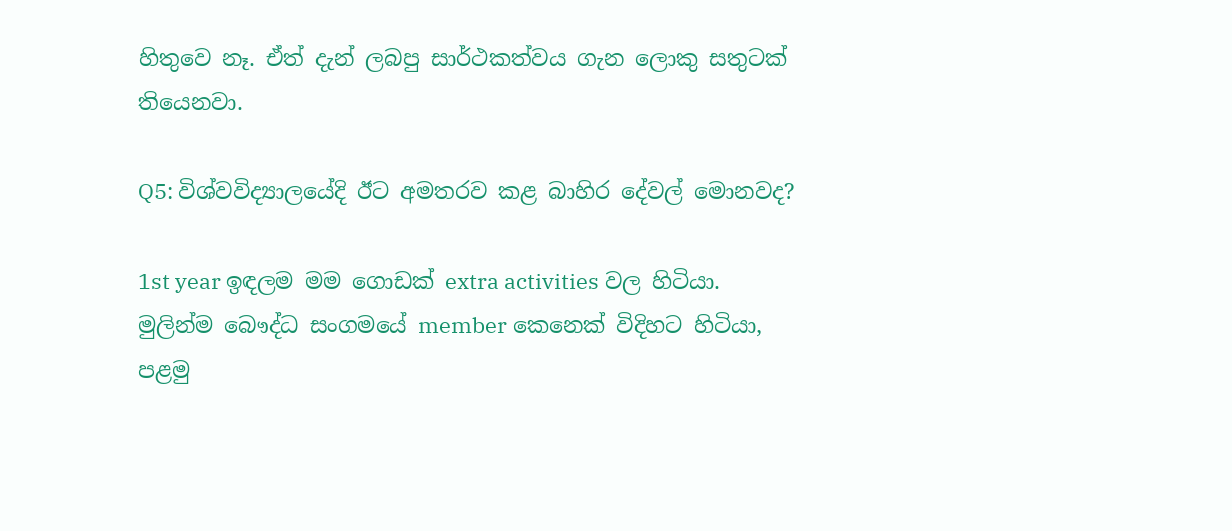හිතුවෙ නෑ. ඒත් දැන් ලබපු සාර්ථකත්වය ගැන ලොකු සතුටක් තියෙනවා.

Q5: විශ්වවිද්‍යාලයේදි ඊට අමතරව කළ බාහිර දේවල් මොනවද?

1st year ඉඳලම මම ගොඩක් extra activities වල හිටියා. මුලින්ම බෞද්ධ සංගමයේ member කෙනෙක් විදිහට හිටියා, පළමු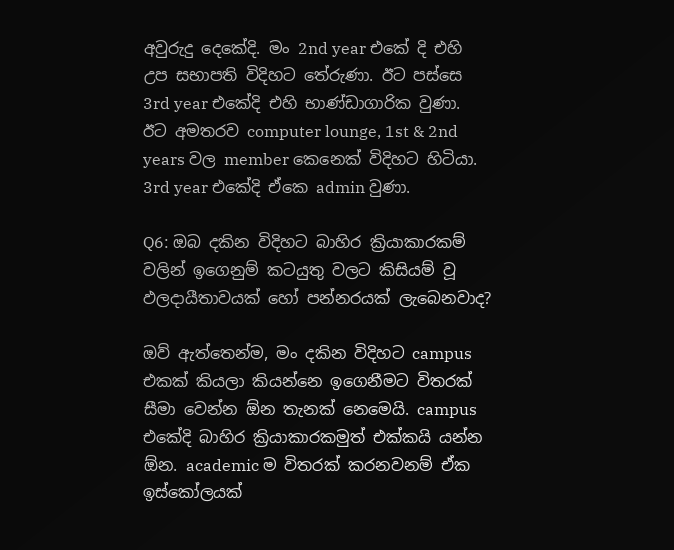අවුරුදු දෙකේදි. මං 2nd year එකේ දි එහි උප සභාපති විදිහට තේරුණා. ඊට පස්සෙ 3rd year එකේදි එහි භාණ්ඩාගාරික වුණා. ඊට අමතරව computer lounge, 1st & 2nd years වල member කෙනෙක් විදිහට හිටියා. 3rd year එකේදි ඒකෙ admin වුණා.

Q6: ඔබ දකින විදිහට බාහිර ක්‍රියාකාරකම් වලින් ඉගෙනුම් කටයුතු වලට කිසියම් වූ ඵලදායීතාවයක් හෝ පන්නරයක් ලැබෙනවාද?

ඔව් ඇත්තෙන්ම, මං දකින විදිහට campus එකක් කියලා කියන්නෙ ඉගෙනීමට විතරක් සීමා වෙන්න ඕන තැනක් නෙමෙයි. campus එකේදි බාහිර ක්‍රියාකාරකමුත් එක්කයි යන්න ඕන. academic ම විතරක් කරනවනම් ඒක ඉස්කෝලයක්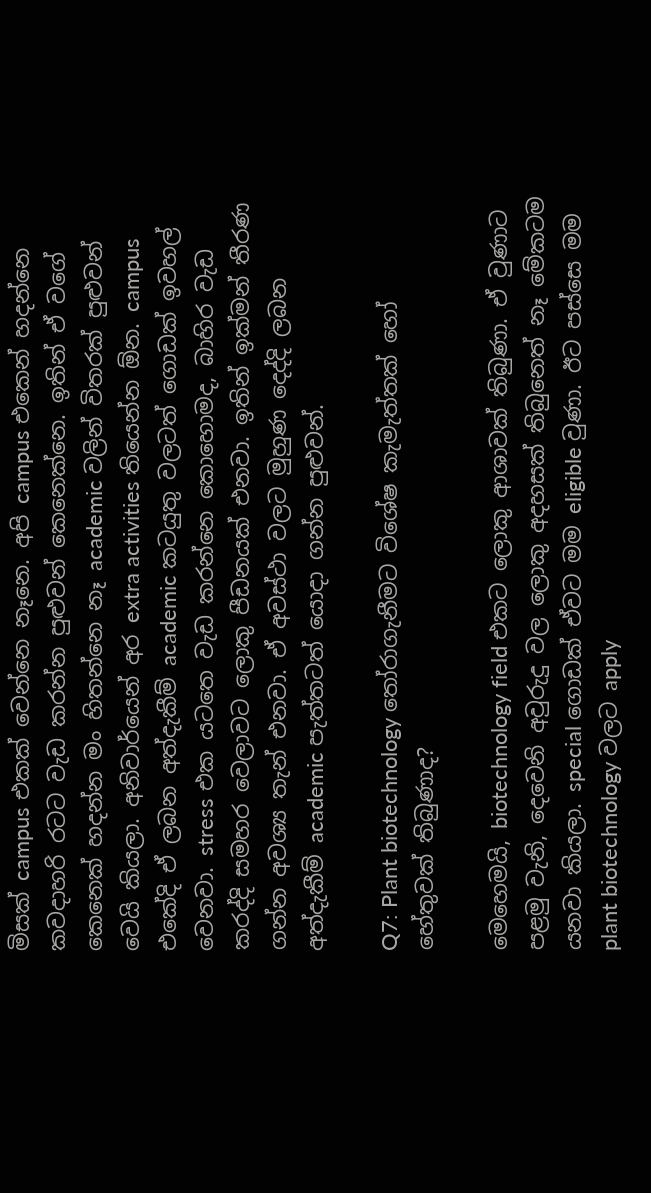මිසක් campus එකක් වෙන්නෙ නෑනෙ. අපි campus එකෙන් හදන්නෙ කවදාහරි රටට වැඩ කරන්න පුළුවන් කෙනෙක්නෙ. ඉතින් ඒ වගේ කෙනෙක් හදන්න මං හිතන්නෙ නෑ academic වලින් විතරක් පුළුවන් වෙයි කියලා. අනිවාර්යෙන් අර extra activities තියෙන්න ඕන. campus එකේදි ඒ ලබන අත්දැකීම් academic කටයුතු වලටත් ගොඩක් ඉවහල් වෙනවා. stress එක යටතෙ වැඩ කරන්නෙ කොහොමද, බාහිර වැඩ කරද්දි සමහර වෙලාවට ලොකු පීඩනයක් එනවා. ඉතින් ඉක්මන් තීරණ ගන්න අවශ්‍ය තැන් එනවා. ඒ අවස්ථා වලට මුහුණ දෙද්දි ලබන අත්දැකීම් academic පැත්තටත් යොදා ගන්න පුළුවන්.

Q7: Plant biotechnology තෝරාගැනීමට විශේෂ කැමැත්තක් හෝ හේතුවක් තිබුණාද?

මෙහෙමයි, biotechnology field එකට ලොකු ආශාවක් තිබුණා. ඒ වුණාට පළමු වැනි, දෙ‍වෙනි අවුරුදු වල ලොකු අදහසක් තිබුනෙත් නෑ මේකටම යනවා කියලා. special ගොඩක් ඒවට මම eligible වුණා. ඊට පස්සෙ මම plant biotechnology වලට apply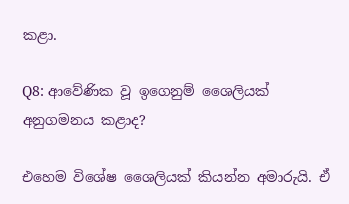කළා.

Q8: ආවේණික වූ ඉගෙනුම් ශෛලියක් අනුගමනය කළාද?

එහෙම විශේෂ ශෛලියක් කියන්න අමාරුයි. ඒ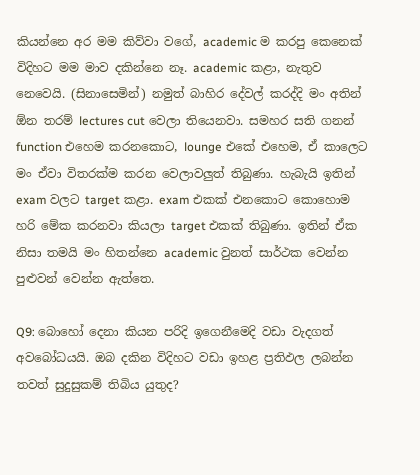කියන්නෙ අර මම කිව්වා වගේ, academic ම කරපු කෙනෙක් විදිහට මම මාව දකින්නෙ නෑ. academic කළා, නැතුව නෙවෙයි. (සිනාසෙමින්) නමුත් බාහිර දේවල් කරද්දි මං අතින් ඕන තරම් lectures cut වෙලා තියෙනවා. සමහර සති ගනන් function එහෙම කරනකොට, lounge එකේ එහෙම, ඒ කාලෙට මං ඒවා විතරක්ම කරන වෙලාවලුත් තිබුණා. හැබැයි ඉතින් exam වලට target කළා. exam එකක් එනකොට කොහොම හරි මේක කරනවා කියලා target එකක් තිබුණා. ඉතින් ඒක නිසා තමයි මං හිතන්නෙ academic වුනත් සාර්ථක වෙන්න පුළුවන් වෙන්න ඇත්තෙ.

Q9: බොහෝ දෙනා කියන පරිදි ඉගෙනීමෙදි වඩා වැදගත් අවබෝධයයි. ඔබ දකින විදිහට වඩා ඉහළ ප්‍රතිඵල ලබන්න තවත් සුදුසුකම් තිබිය යුතුද?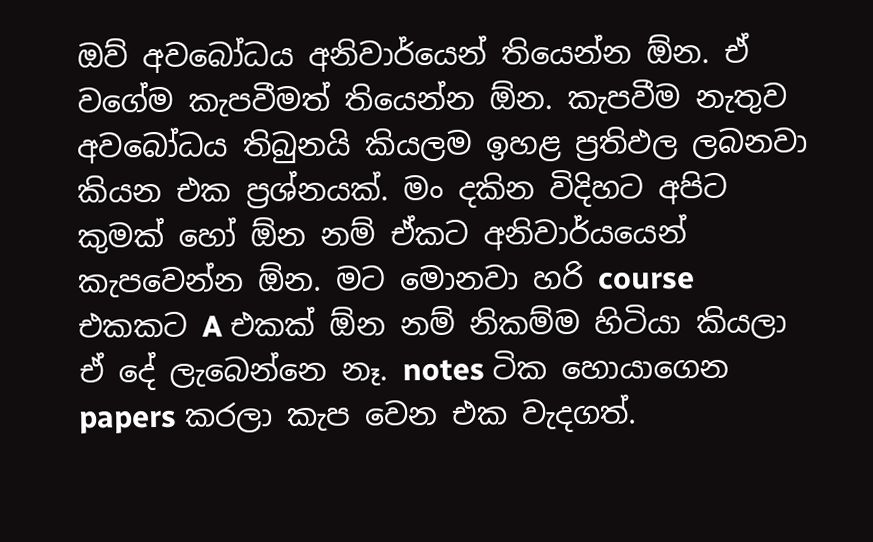ඔව් අවබෝධය අනිවාර්යෙන් තියෙන්න ඕන. ඒ වගේම කැපවීමත් තියෙන්න ඕන. කැපවීම නැතුව අවබෝධය තිබුනයි කියලම ඉහළ ප්‍රතිඵල ලබනවා කියන එක ප්‍රශ්නයක්. මං දකින විදිහට අපිට කුමක් හෝ ඕන නම් ඒකට අනිවාර්යයෙන් කැපවෙන්න ඕන. මට මොනවා හරි course එකකට A එකක් ඕන නම් නිකම්ම හිටියා කියලා  ඒ දේ ලැබෙන්නෙ නෑ. notes ටික හොයාගෙන papers කරලා කැප වෙන එක වැදගත්.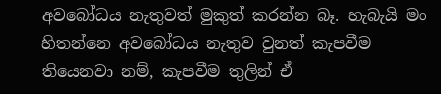අවබෝධය නැතුවත් මුකුත් කරන්න බෑ. හැබැයි මං හිතන්නෙ අවබෝධය නැතුව වුනත් කැපවීම තියෙනවා නම්, කැපවීම තුලින් ඒ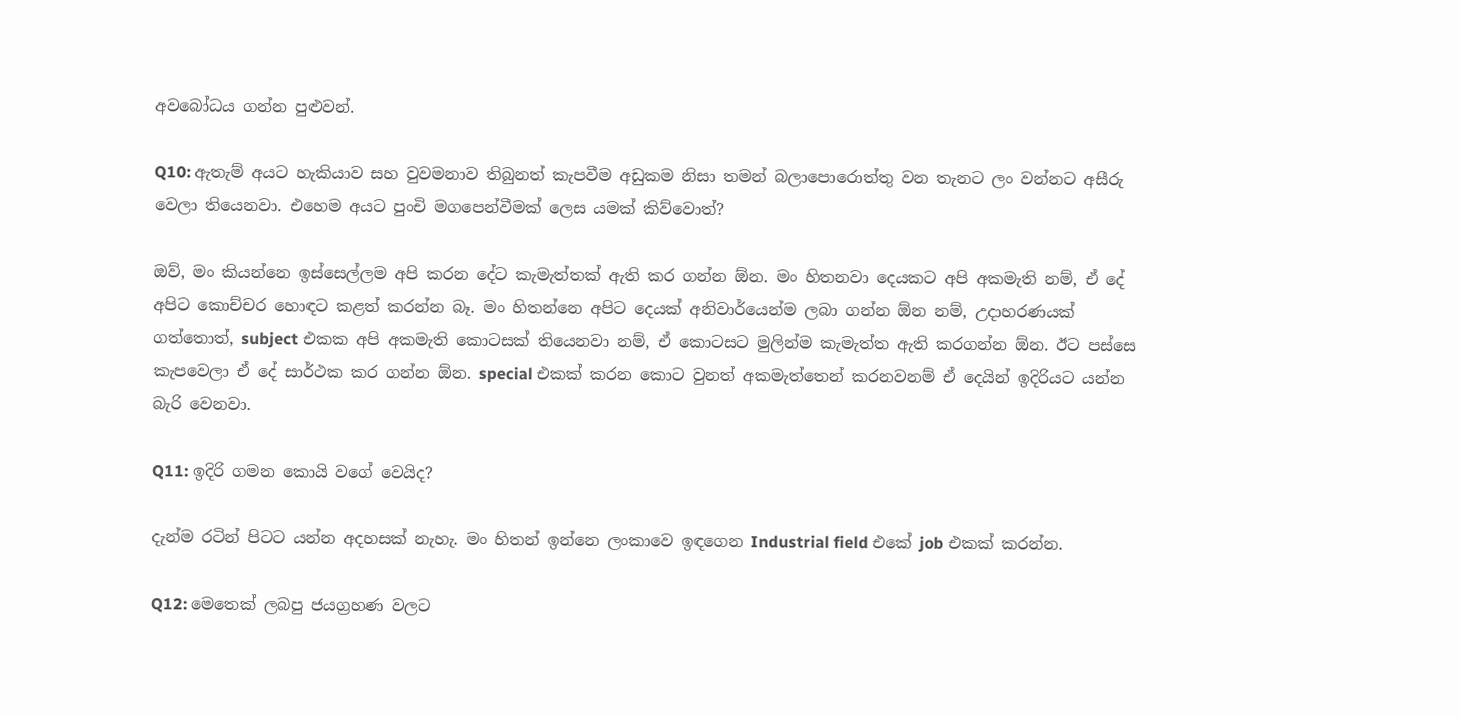අවබෝධය ගන්න පුළුවන්.

Q10: ඇතැම් අයට හැකියාව සහ වුවමනාව තිබුනත් කැපවීම අඩුකම නිසා තමන් බලාපොරොත්තු වන තැනට ලං වන්නට අසීරු වෙලා තියෙනවා. එහෙම අයට පුංචි මගපෙන්වීමක් ලෙස යමක් කිව්වොත්?

ඔව්, මං කියන්නෙ ඉස්සෙල්ලම අපි කරන දේට කැමැත්තක් ඇති කර ගන්න ඕන. මං හිතනවා දෙයකට අපි අකමැති නම්, ඒ දේ අපිට කොච්චර හොඳට කළත් කරන්න බෑ. මං හිතන්නෙ අපිට දෙයක් අනිවාර්යෙන්ම ලබා ගන්න ඕන නම්, උදාහරණයක් ගත්තොත්, subject එකක අපි අකමැති කොටසක් තියෙනවා නම්, ඒ කොටසට මුලින්ම කැමැත්ත ඇති කරගන්න ඕන. ඊට පස්සෙ කැපවෙලා ඒ දේ සාර්ථක කර ගන්න ඕන. special එකක් කරන කොට වුනත් අකමැත්තෙන් කරනවනම් ඒ දෙයින් ඉදිරියට යන්න බැරි වෙනවා.

Q11: ඉදිරි ගමන කොයි වගේ වෙයිද?

දැන්ම රටින් පිටට යන්න අදහසක් නැහැ. මං හිතන් ඉන්නෙ ලංකාවෙ ඉඳගෙන Industrial field එකේ job එකක් කරන්න.

Q12: මෙතෙක් ලබපු ජයග්‍රහණ වලට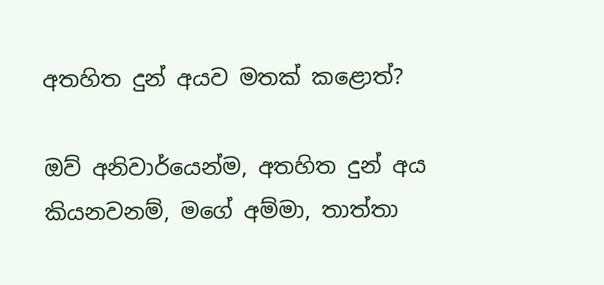අතහිත දුන් අයව මතක් කළොත්?

ඔව් අනිවාර්යෙන්ම, අතහිත දුන් අය කියනවනම්, මගේ අම්මා, තාත්තා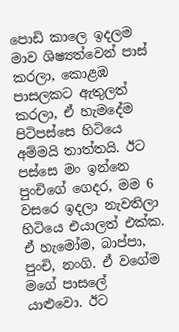පොඩි කාලෙ ඉදලම මාව ශිෂ්‍යත්වෙන් පාස් කරලා, කොළඹ පාසලකට ඇතුලත් කරලා, ඒ හැමදේම පිටිපස්සෙ හිටියෙ අම්මයි තාත්තයි. ඊට පස්සෙ මං ඉන්නෙ පුංචිගේ ගෙදර, මම 6 වසරෙ ඉදලා නැවතිලා හිටියෙ එයාලත් එක්ක. ඒ හැමෝම, බාප්පා, පුංචි, නංගි. ඒ වගේම මගේ පාසලේ යාළුවො. ඊට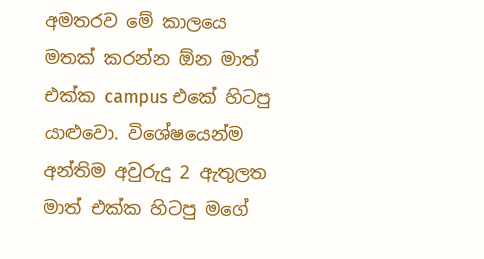අමතරව මේ කාලයෙ මතක් කරන්න ඕන මාත් එක්ක campus එකේ හිටපු යාළුවො. විශේෂයෙන්ම අන්තිම අවුරුදු 2 ඇතුලත මාත් එක්ක හිටපු මගේ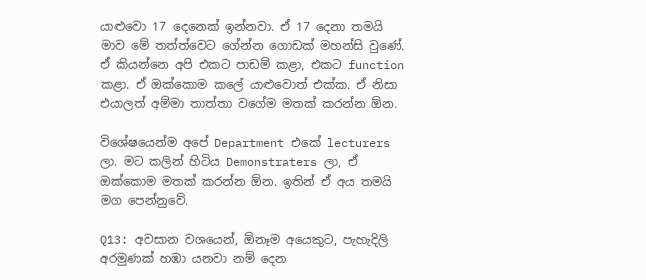යාළුවො 17 දෙනෙක් ඉන්නවා. ඒ 17 දෙනා තමයි මාව මේ තත්ත්වෙට ගේන්න ගොඩක් මහන්සි වුණේ. ඒ කියන්නෙ අපි එකට පාඩම් කළා, එකට function කළා. ඒ ඔක්කොම කලේ යාළුවොත් එක්ක. ඒ නිසා එයාලත් අම්මා තාත්තා වගේම මතක් කරන්න ඕන.

විශේෂයෙන්ම අපේ Department එකේ lecturers ලා. මට කලින් හිටිය Demonstraters ලා, ඒ ඔක්කොම මතක් කරන්න ඕන. ඉතින් ඒ අය තමයි මග පෙන්නුවේ.

Q13: අවසාන වශයෙන්, ඕනෑම අයෙකුට, පැහැදිලි අරමුණක් හඹා යනවා නම් දෙන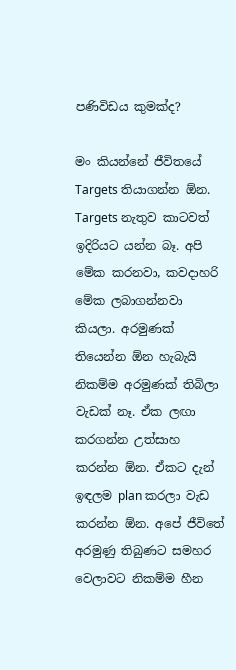පණිවිඩය කුමක්ද?

මං කියන්නේ ජීවිතයේ Targets තියාගන්න ඕන. Targets නැතුව කාටවත් ඉදිරියට යන්න බෑ. අපි මේක කරනවා, කවදාහරි මේක ලබාගන්නවා කියලා. අරමුණක් තියෙන්න ඕන හැබැයි නිකම්ම අරමුණක් තිබිලා වැඩක් නෑ. ඒක ලඟා කරගන්න උත්සාහ කරන්න ඕන. ඒකට දැන් ඉඳලම plan කරලා වැඩ කරන්න ඕන. අපේ ජීවිතේ අරමුණු තිබුණට සමහර වෙලාවට නිකම්ම හීන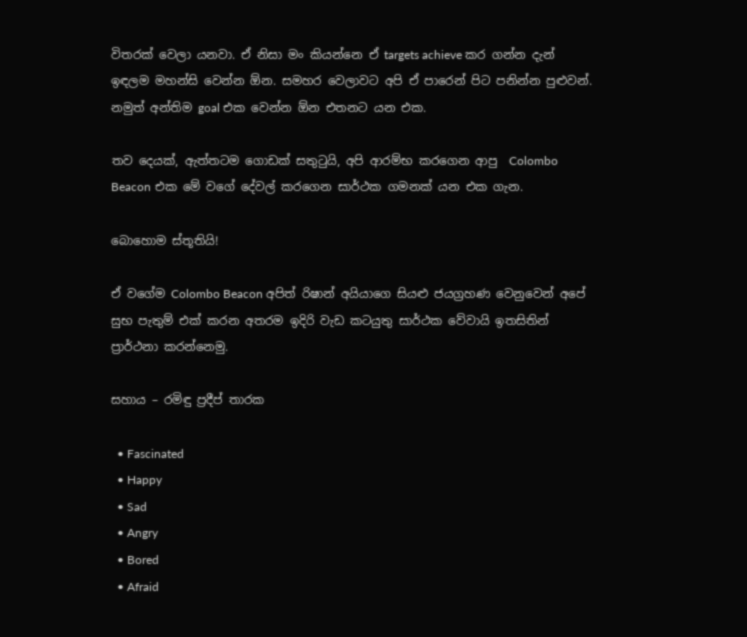විතරක් වෙලා යනවා. ඒ නිසා මං කියන්නෙ ඒ targets achieve කර ගන්න දැන් ඉඳලම මහන්සි වෙන්න ඕන. සමහර වෙලාවට අපි ඒ පාරෙන් පිට පනින්න පුළුවන්. නමුත් අන්තිම goal එක වෙන්න ඕන එතනට යන එක.

තව දෙයක්, ඇත්තටම ගොඩක් සතුටුයි, අපි ආරම්භ කරගෙන ආපු  Colombo Beacon එක මේ වගේ දේවල් කරගෙන සාර්ථක ගමනක් යන එක ගැන.

බොහොම ස්තූතියි!

ඒ වගේම Colombo Beacon අපිත් රිෂාන් අයියාගෙ සියළු ජයග්‍රහණ වෙනුවෙන් අපේ සුභ පැතුම් එක් කරන අතරම ඉදිරි වැඩ කටයුතු සාර්ථක වේවායි ඉතසිතින් ප්‍රාර්ථනා කරන්නෙමු.

සහාය – රමිඳු ප්‍රදීප් තාරක

  • Fascinated
  • Happy
  • Sad
  • Angry
  • Bored
  • Afraid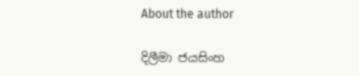About the author

දිලීමා ජයසිංහ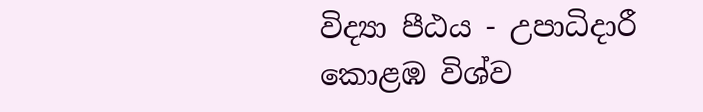විද්‍යා පීඨය - උපාධිදාරී
කොළඹ විශ්ව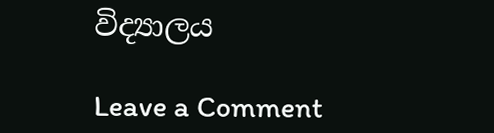විද්‍යාලය

Leave a Comment